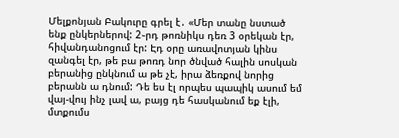Մելքոնյան Բակուրը գրել է․ «Մեր տանը նստած ենք ընկերներով: 2֊րդ թոռնիկս դեռ 3 օրեկան էր, հիվանդանոցում էր: Էդ օրը առավոտյան կինս զանգել էր, թե բա թոռդ նոր ծնված հալին սոսկան բերանից ընկնում ա թե չէ, իրա ձեռքով նորից բերանն ա դնում: Դե ես էլ որպես պապիկ ասում եմ վայ-վույ ինչ լավ ա, բայց դե հասկանում եք էլի, մտքումս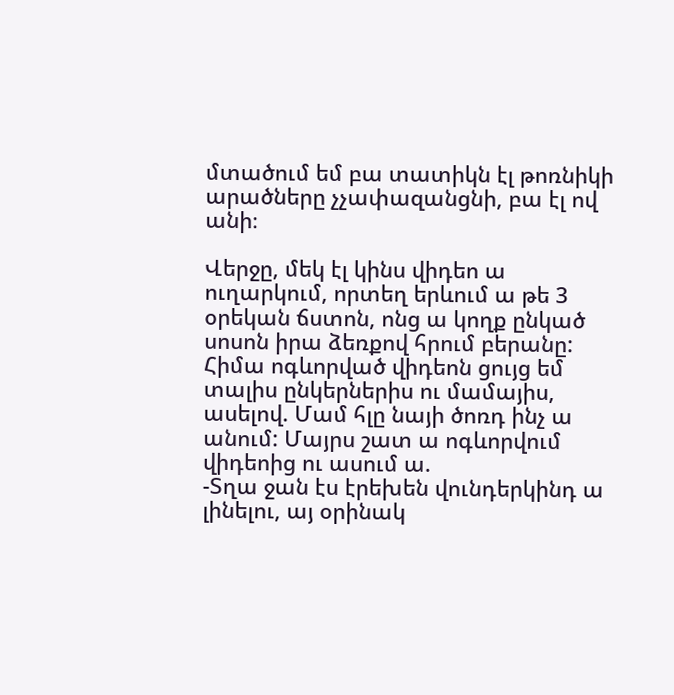մտածում եմ բա տատիկն էլ թոռնիկի արածները չչափազանցնի, բա էլ ով անի։

Վերջը, մեկ էլ կինս վիդեո ա ուղարկում, որտեղ երևում ա թե 3 օրեկան ճստոն, ոնց ա կողք ընկած սոսոն իրա ձեռքով հրում բերանը: Հիմա ոգևորված վիդեոն ցույց եմ տալիս ընկերներիս ու մամայիս, ասելով. Մամ հլը նայի ծոռդ ինչ ա անում: Մայրս շատ ա ոգևորվում վիդեոից ու ասում ա.
-Տղա ջան էս էրեխեն վունդերկինդ ա լինելու, այ օրինակ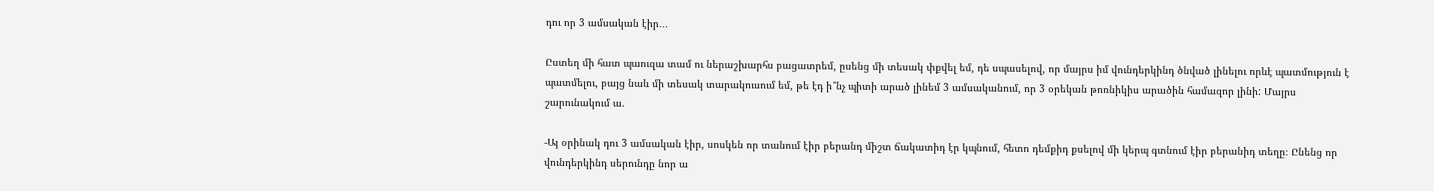դու որ 3 ամսական էիր․․․

Ըստեղ մի հատ պաուզա տամ ու ներաշխարհս բացատրեմ, ըսենց մի տեսակ փքվել եմ, դե սպասելով, որ մայրս իմ վունդերկինդ ծնված լինելու որևէ պատմություն է պատմելու, բայց նաև մի տեսակ տարակուսում եմ, թե էդ ի՞նչ պիտի արած լինեմ 3 ամսականում, որ 3 օրեկան թոռնիկիս արածին համազոր լինի: Մայրս շարունակում ա.

-Այ օրինակ դու 3 ամսական էիր, սոսկեն որ տանում էիր բերանդ միշտ ճակատիդ էր կպնում, հետո դեմքիդ քսելով մի կերպ գտնում էիր բերանիդ տեղը։ Ընենց որ վունդերկինդ սերունդը նոր ա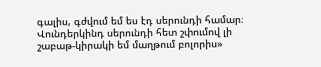գալիս, գժվում եմ ես էդ սերունդի համար։ Վունդերկինդ սերունդի հետ շփումով լի շաբաթ-կիրակի եմ մաղթում բոլորիս»